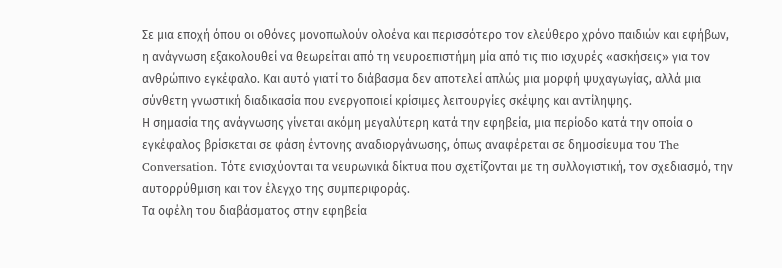Σε μια εποχή όπου οι οθόνες μονοπωλούν ολοένα και περισσότερο τον ελεύθερο χρόνο παιδιών και εφήβων, η ανάγνωση εξακολουθεί να θεωρείται από τη νευροεπιστήμη μία από τις πιο ισχυρές «ασκήσεις» για τον ανθρώπινο εγκέφαλο. Και αυτό γιατί το διάβασμα δεν αποτελεί απλώς μια μορφή ψυχαγωγίας, αλλά μια σύνθετη γνωστική διαδικασία που ενεργοποιεί κρίσιμες λειτουργίες σκέψης και αντίληψης.
Η σημασία της ανάγνωσης γίνεται ακόμη μεγαλύτερη κατά την εφηβεία, μια περίοδο κατά την οποία ο εγκέφαλος βρίσκεται σε φάση έντονης αναδιοργάνωσης, όπως αναφέρεται σε δημοσίευμα του The Conversation. Τότε ενισχύονται τα νευρωνικά δίκτυα που σχετίζονται με τη συλλογιστική, τον σχεδιασμό, την αυτορρύθμιση και τον έλεγχο της συμπεριφοράς.
Τα οφέλη του διαβάσματος στην εφηβεία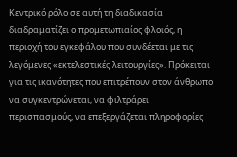Κεντρικό ρόλο σε αυτή τη διαδικασία διαδραματίζει ο προμετωπιαίος φλοιός, η περιοχή του εγκεφάλου που συνδέεται με τις λεγόμενες «εκτελεστικές λειτουργίες». Πρόκειται για τις ικανότητες που επιτρέπουν στον άνθρωπο να συγκεντρώνεται, να φιλτράρει περισπασμούς, να επεξεργάζεται πληροφορίες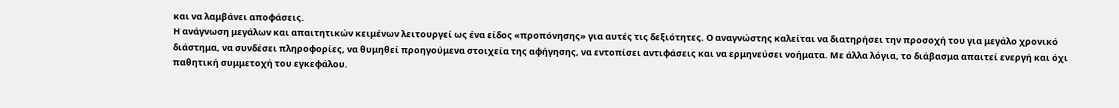και να λαμβάνει αποφάσεις.
Η ανάγνωση μεγάλων και απαιτητικών κειμένων λειτουργεί ως ένα είδος «προπόνησης» για αυτές τις δεξιότητες. Ο αναγνώστης καλείται να διατηρήσει την προσοχή του για μεγάλο χρονικό διάστημα, να συνδέσει πληροφορίες, να θυμηθεί προηγούμενα στοιχεία της αφήγησης, να εντοπίσει αντιφάσεις και να ερμηνεύσει νοήματα. Με άλλα λόγια, το διάβασμα απαιτεί ενεργή και όχι παθητική συμμετοχή του εγκεφάλου.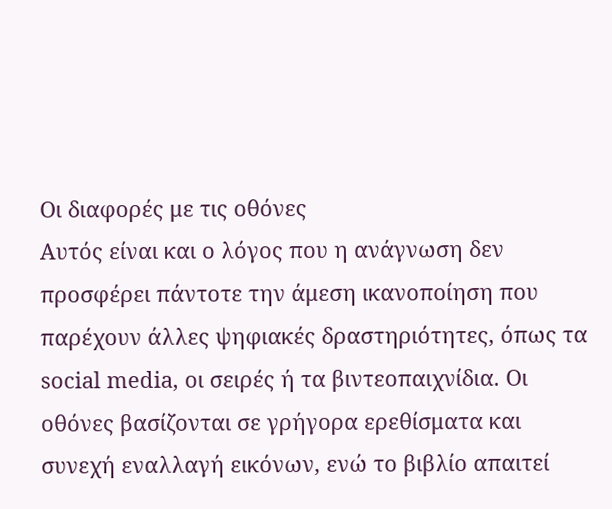Οι διαφορές με τις οθόνες
Αυτός είναι και ο λόγος που η ανάγνωση δεν προσφέρει πάντοτε την άμεση ικανοποίηση που παρέχουν άλλες ψηφιακές δραστηριότητες, όπως τα social media, οι σειρές ή τα βιντεοπαιχνίδια. Οι οθόνες βασίζονται σε γρήγορα ερεθίσματα και συνεχή εναλλαγή εικόνων, ενώ το βιβλίο απαιτεί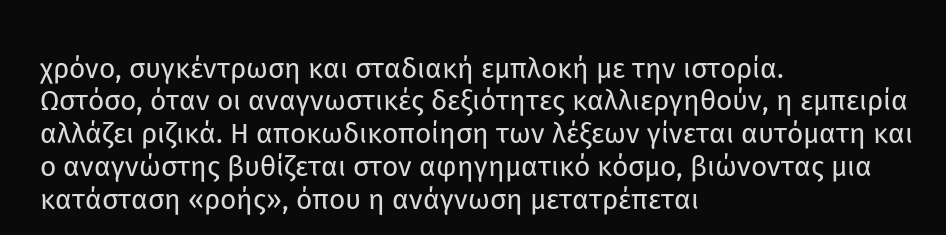χρόνο, συγκέντρωση και σταδιακή εμπλοκή με την ιστορία.
Ωστόσο, όταν οι αναγνωστικές δεξιότητες καλλιεργηθούν, η εμπειρία αλλάζει ριζικά. Η αποκωδικοποίηση των λέξεων γίνεται αυτόματη και ο αναγνώστης βυθίζεται στον αφηγηματικό κόσμο, βιώνοντας μια κατάσταση «ροής», όπου η ανάγνωση μετατρέπεται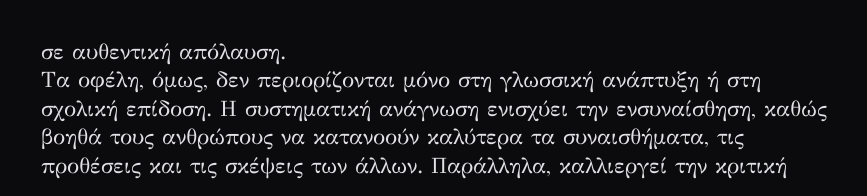σε αυθεντική απόλαυση.
Τα οφέλη, όμως, δεν περιορίζονται μόνο στη γλωσσική ανάπτυξη ή στη σχολική επίδοση. Η συστηματική ανάγνωση ενισχύει την ενσυναίσθηση, καθώς βοηθά τους ανθρώπους να κατανοούν καλύτερα τα συναισθήματα, τις προθέσεις και τις σκέψεις των άλλων. Παράλληλα, καλλιεργεί την κριτική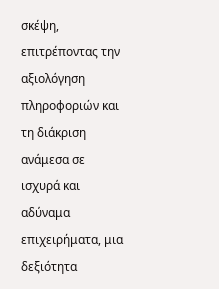σκέψη, επιτρέποντας την αξιολόγηση πληροφοριών και τη διάκριση ανάμεσα σε ισχυρά και αδύναμα επιχειρήματα, μια δεξιότητα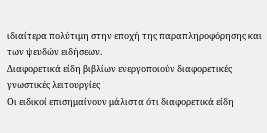ιδιαίτερα πολύτιμη στην εποχή της παραπληροφόρησης και των ψευδών ειδήσεων.
Διαφορετικά είδη βιβλίων ενεργοποιούν διαφορετικές γνωστικές λειτουργίες
Οι ειδικοί επισημαίνουν μάλιστα ότι διαφορετικά είδη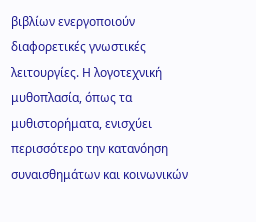βιβλίων ενεργοποιούν διαφορετικές γνωστικές λειτουργίες. Η λογοτεχνική μυθοπλασία, όπως τα μυθιστορήματα, ενισχύει περισσότερο την κατανόηση συναισθημάτων και κοινωνικών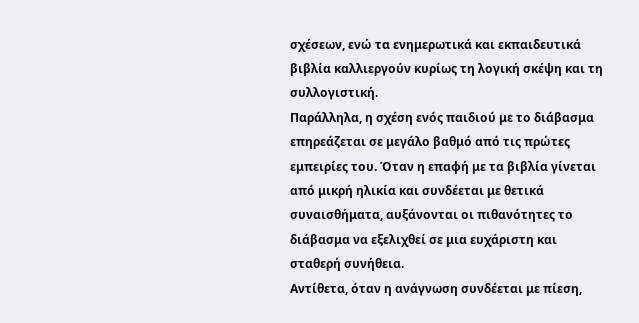σχέσεων, ενώ τα ενημερωτικά και εκπαιδευτικά βιβλία καλλιεργούν κυρίως τη λογική σκέψη και τη συλλογιστική.
Παράλληλα, η σχέση ενός παιδιού με το διάβασμα επηρεάζεται σε μεγάλο βαθμό από τις πρώτες εμπειρίες του. Όταν η επαφή με τα βιβλία γίνεται από μικρή ηλικία και συνδέεται με θετικά συναισθήματα, αυξάνονται οι πιθανότητες το διάβασμα να εξελιχθεί σε μια ευχάριστη και σταθερή συνήθεια.
Αντίθετα, όταν η ανάγνωση συνδέεται με πίεση,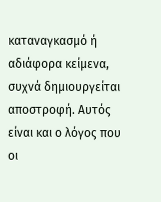καταναγκασμό ή αδιάφορα κείμενα, συχνά δημιουργείται αποστροφή. Αυτός είναι και ο λόγος που οι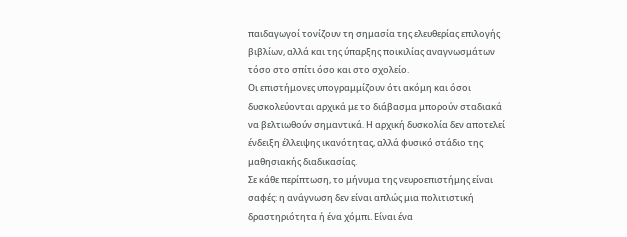παιδαγωγοί τονίζουν τη σημασία της ελευθερίας επιλογής βιβλίων, αλλά και της ύπαρξης ποικιλίας αναγνωσμάτων τόσο στο σπίτι όσο και στο σχολείο.
Οι επιστήμονες υπογραμμίζουν ότι ακόμη και όσοι δυσκολεύονται αρχικά με το διάβασμα μπορούν σταδιακά να βελτιωθούν σημαντικά. Η αρχική δυσκολία δεν αποτελεί ένδειξη έλλειψης ικανότητας, αλλά φυσικό στάδιο της μαθησιακής διαδικασίας.
Σε κάθε περίπτωση, το μήνυμα της νευροεπιστήμης είναι σαφές: η ανάγνωση δεν είναι απλώς μια πολιτιστική δραστηριότητα ή ένα χόμπι. Είναι ένα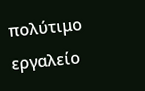πολύτιμο εργαλείο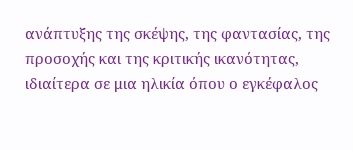ανάπτυξης της σκέψης, της φαντασίας, της προσοχής και της κριτικής ικανότητας, ιδιαίτερα σε μια ηλικία όπου ο εγκέφαλος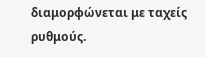διαμορφώνεται με ταχείς ρυθμούς.